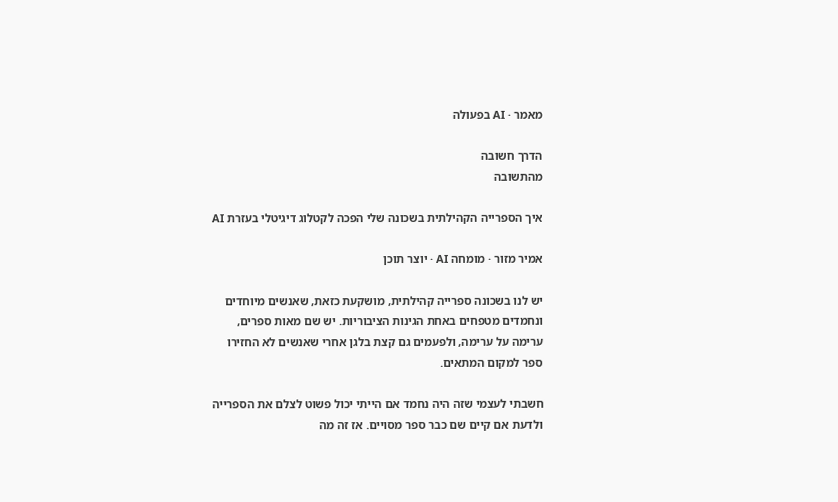מאמר · AI בפעולה

הדרך חשובה
מהתשובה

איך הספרייה הקהילתית בשכונה שלי הפכה לקטלוג דיגיטלי בעזרת AI

אמיר מזור · מומחה AI · יוצר תוכן

יש לנו בשכונה ספרייה קהילתית, מושקעת כזאת, שאנשים מיוחדים ונחמדים מטפחים באחת הגינות הציבוריות. יש שם מאות ספרים, ערימה על ערימה, ולפעמים גם קצת בלגן אחרי שאנשים לא החזירו ספר למקום המתאים.

חשבתי לעצמי שזה היה נחמד אם הייתי יכול פשוט לצלם את הספרייה ולדעת אם קיים שם כבר ספר מסויים. אז זה מה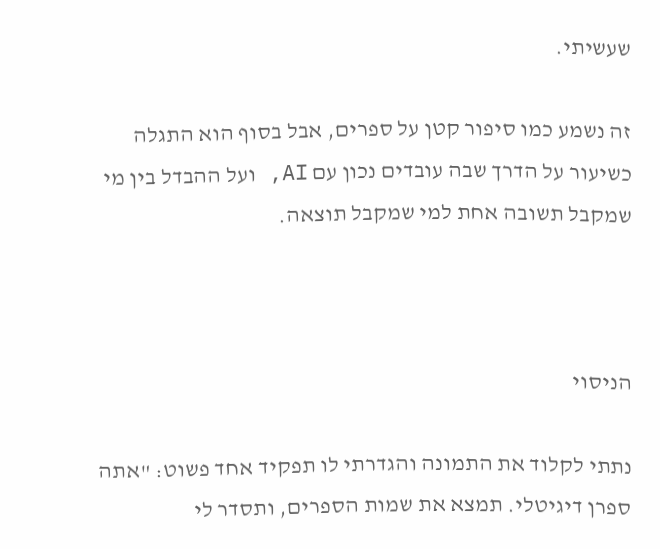שעשיתי.

זה נשמע כמו סיפור קטן על ספרים, אבל בסוף הוא התגלה כשיעור על הדרך שבה עובדים נכון עם AI, ועל ההבדל בין מי שמקבל תשובה אחת למי שמקבל תוצאה.



הניסוי

נתתי לקלוד את התמונה והגדרתי לו תפקיד אחד פשוט: "אתה ספרן דיגיטלי. תמצא את שמות הספרים, ותסדר לי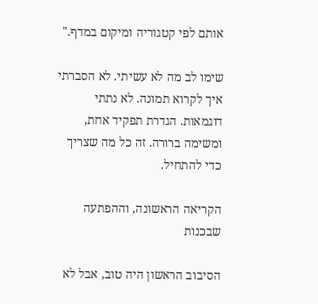אותם לפי קטגוריה ומיקום במדף."

שימו לב מה לא עשיתי. לא הסברתי איך לקרוא תמונה. לא נתתי דוגמאות. הגדרת תפקיד אחת, ומשימה ברורה. זה כל מה שצריך כדי להתחיל.

הקריאה הראשונה, וההפתעה שבכנות

הסיבוב הראשון היה טוב, אבל לא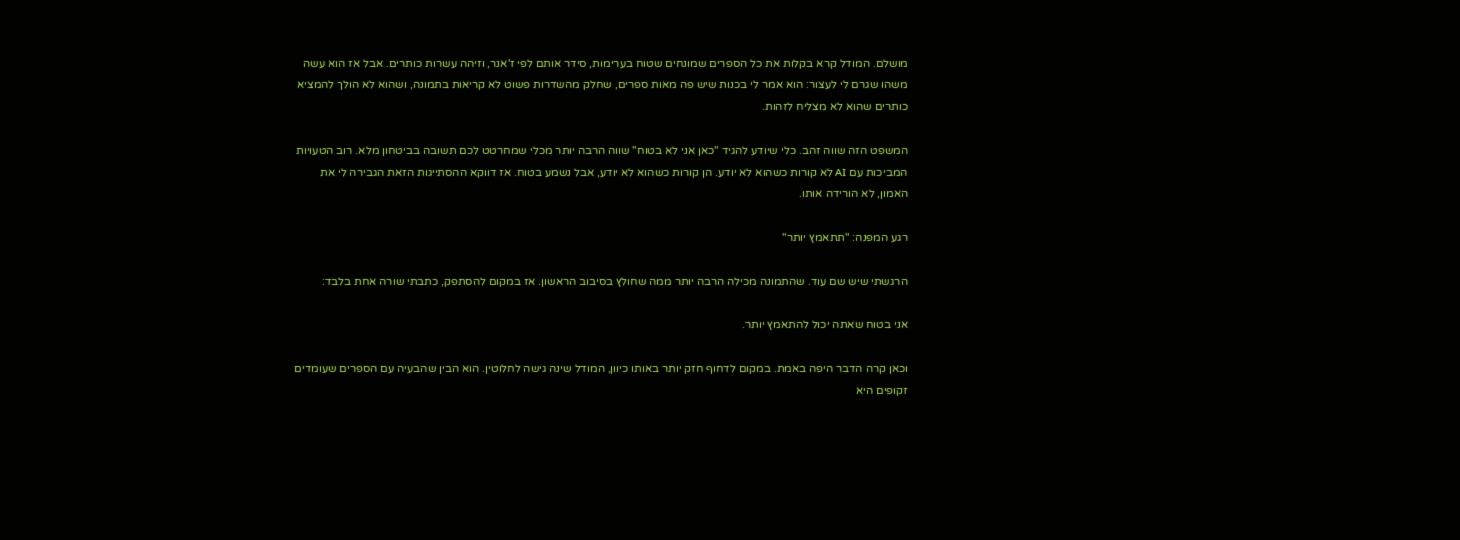מושלם. המודל קרא בקלות את כל הספרים שמונחים שטוח בערימות, סידר אותם לפי ז'אנר, וזיהה עשרות כותרים. אבל אז הוא עשה משהו שגרם לי לעצור: הוא אמר לי בכנות שיש פה מאות ספרים, שחלק מהשדרות פשוט לא קריאות בתמונה, ושהוא לא הולך להמציא כותרים שהוא לא מצליח לזהות.

המשפט הזה שווה זהב. כלי שיודע להגיד "כאן אני לא בטוח" שווה הרבה יותר מכלי שמחרטט לכם תשובה בביטחון מלא. רוב הטעויות המביכות עם AI לא קורות כשהוא לא יודע. הן קורות כשהוא לא יודע, אבל נשמע בטוח. אז דווקא ההסתייגות הזאת הגבירה לי את האמון, לא הורידה אותו.

רגע המפנה: "תתאמץ יותר"

הרגשתי שיש שם עוד. שהתמונה מכילה הרבה יותר ממה שחולץ בסיבוב הראשון. אז במקום להסתפק, כתבתי שורה אחת בלבד:

אני בטוח שאתה יכול להתאמץ יותר.

וכאן קרה הדבר היפה באמת. במקום לדחוף חזק יותר באותו כיוון, המודל שינה גישה לחלוטין. הוא הבין שהבעיה עם הספרים שעומדים זקופים היא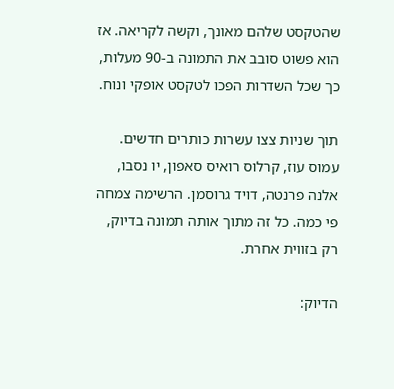שהטקסט שלהם מאונך, וקשה לקריאה. אז הוא פשוט סובב את התמונה ב-90 מעלות, כך שכל השדרות הפכו לטקסט אופקי ונוח.

תוך שניות צצו עשרות כותרים חדשים. עמוס עוז, קרלוס רואיס סאפון, יו נסבו, אלנה פרנטה, דויד גרוסמן. הרשימה צמחה פי כמה. כל זה מתוך אותה תמונה בדיוק, רק בזווית אחרת.

הדיוק: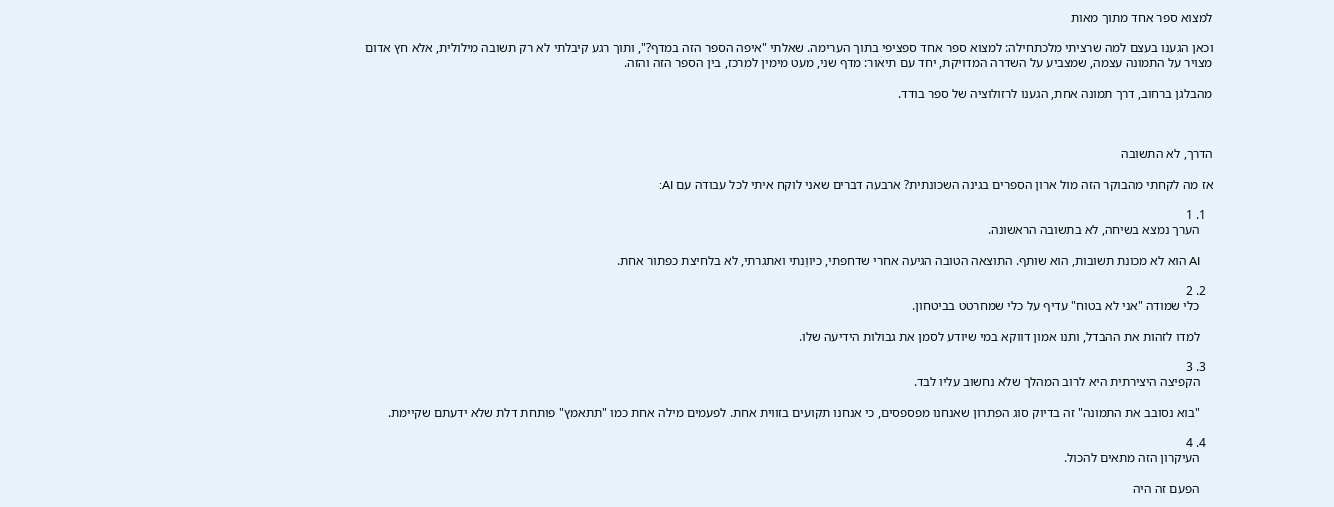למצוא ספר אחד מתוך מאות

וכאן הגענו בעצם למה שרציתי מלכתחילה: למצוא ספר אחד ספציפי בתוך הערימה. שאלתי "איפה הספר הזה במדף?", ותוך רגע קיבלתי לא רק תשובה מילולית, אלא חץ אדום מצויר על התמונה עצמה, שמצביע על השדרה המדויקת, יחד עם תיאור: מדף שני, מעט מימין למרכז, בין הספר הזה והזה.

מהבלגן ברחוב, דרך תמונה אחת, הגענו לרזולוציה של ספר בודד.



הדרך, לא התשובה

אז מה לקחתי מהבוקר הזה מול ארון הספרים בגינה השכונתית? ארבעה דברים שאני לוקח איתי לכל עבודה עם AI:

  1. 1
    הערך נמצא בשיחה, לא בתשובה הראשונה.

    AI הוא לא מכונת תשובות, הוא שותף. התוצאה הטובה הגיעה אחרי שדחפתי, כיווַנתי ואתגרתי, לא בלחיצת כפתור אחת.

  2. 2
    כלי שמודה "אני לא בטוח" עדיף על כלי שמחרטט בביטחון.

    למדו לזהות את ההבדל, ותנו אמון דווקא במי שיודע לסמן את גבולות הידיעה שלו.

  3. 3
    הקפיצה היצירתית היא לרוב המהלך שלא נחשוב עליו לבד.

    "בוא נסובב את התמונה" זה בדיוק סוג הפתרון שאנחנו מפספסים, כי אנחנו תקועים בזווית אחת. לפעמים מילה אחת כמו "תתאמץ" פותחת דלת שלא ידעתם שקיימת.

  4. 4
    העיקרון הזה מתאים להכול.

    הפעם זה היה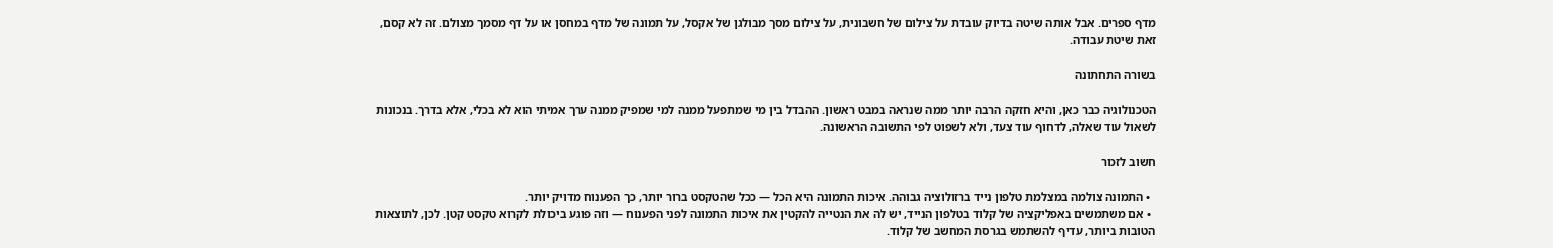מדף ספרים. אבל אותה שיטה בדיוק עובדת על צילום של חשבונית, על צילום מסך מבולגן של אקסל, על תמונה של מדף במחסן או על דף מסמך מצולם. זה לא קסם, זאת שיטת עבודה.

בשורה התחתונה

הטכנולוגיה כבר כאן, והיא חזקה הרבה יותר ממה שנראה במבט ראשון. ההבדל בין מי שמתפעל ממנה למי שמפיק ממנה ערך אמיתי הוא לא בכלי, אלא בדרך. בנכונות לשאול עוד שאלה, לדחוף עוד צעד, ולא לשפוט לפי התשובה הראשונה.

חשוב לזכור

  • התמונה צולמה במצלמת טלפון נייד ברזולוציה גבוהה. איכות התמונה היא הכל — ככל שהטקסט ברור יותר, כך הפענוח מדויק יותר.
  • אם משתמשים באפליקציה של קלוד בטלפון הנייד, יש לה את הנטייה להקטין את איכות התמונה לפני הפענוח — וזה פוגע ביכולת לקרוא טקסט קטן. לכן, לתוצאות הטובות ביותר, עדיף להשתמש בגרסת המחשב של קלוד.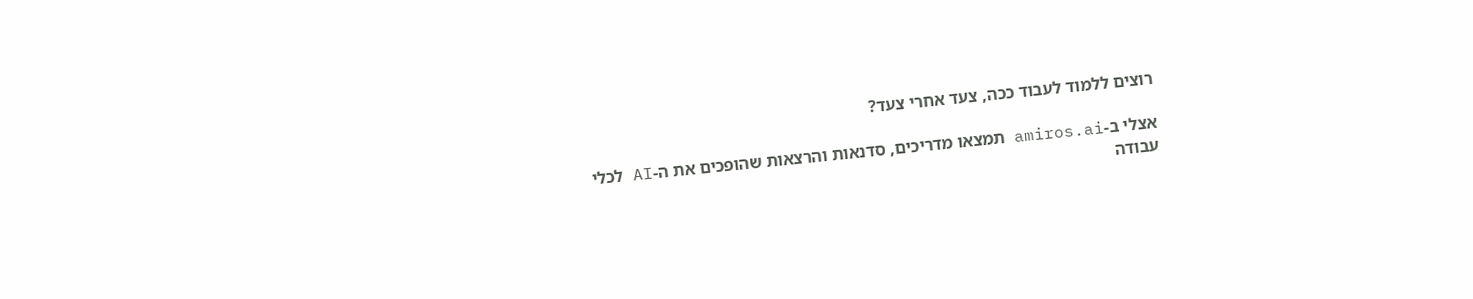רוצים ללמוד לעבוד ככה, צעד אחרי צעד?

אצלי ב-amiros.ai תמצאו מדריכים, סדנאות והרצאות שהופכים את ה-AI לכלי עבודה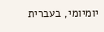יומיומי, בעברית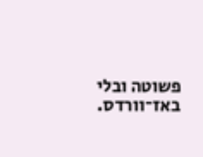פשוטה ובלי באז־וורדס.